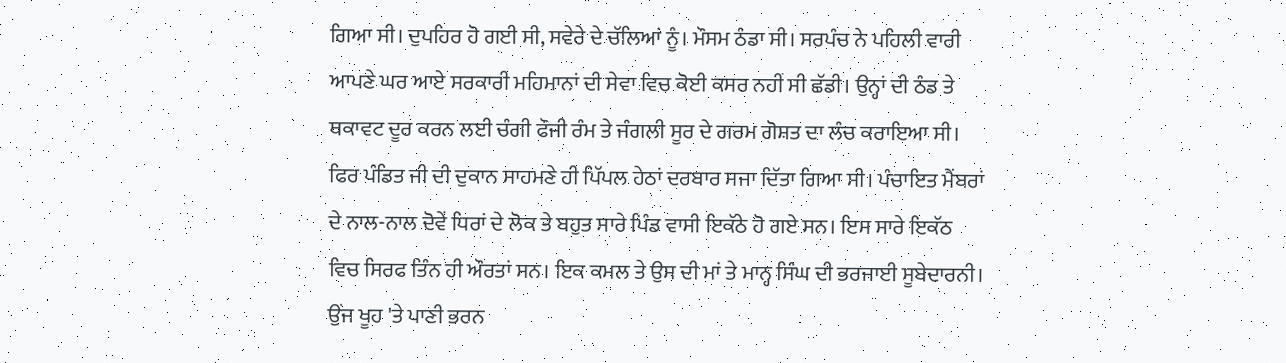ਗਿਆ ਸੀ। ਦੁਪਹਿਰ ਹੋ ਗਈ ਸੀ, ਸਵੇਰੇ ਦੇ ਚੱਲਿਆਂ ਨੂੰ। ਮੌਸਮ ਠੰਡਾ ਸੀ। ਸਰਪੰਚ ਨੇ ਪਹਿਲੀ ਵਾਰੀ ਆਪਣੇ ਘਰ ਆਏ ਸਰਕਾਰੀ ਮਹਿਮਾਨਾਂ ਦੀ ਸੇਵਾ ਵਿਚ ਕੋਈ ਕਸਰ ਨਹੀਂ ਸੀ ਛੱਡੀ। ਉਨ੍ਹਾਂ ਦੀ ਠੰਡ ਤੇ ਥਕਾਵਟ ਦੂਰ ਕਰਨ ਲਈ ਚੰਗੀ ਫੌਜੀ ਰੰਮ ਤੇ ਜੰਗਲੀ ਸੂਰ ਦੇ ਗਰਮ ਗੋਸ਼ਤ ਦਾ ਲੰਚ ਕਰਾਇਆ ਸੀ। ਫਿਰ ਪੰਡਿਤ ਜੀ ਦੀ ਦੁਕਾਨ ਸਾਹਮਣੇ ਹੀ ਪਿੱਪਲ ਹੇਠਾਂ ਦਰਬਾਰ ਸਜਾ ਦਿੱਤਾ ਗਿਆ ਸੀ। ਪੰਚਾਇਤ ਮੈਂਬਰਾਂ ਦੇ ਨਾਲ-ਨਾਲ ਦੋਵੇਂ ਧਿਰਾਂ ਦੇ ਲੋਕ ਤੇ ਬਹੁਤ ਸਾਰੇ ਪਿੰਡ ਵਾਸੀ ਇਕੱਠੇ ਹੋ ਗਏ ਸਨ। ਇਸ ਸਾਰੇ ਇਕੱਠ ਵਿਚ ਸਿਰਫ ਤਿੰਨ ਹੀ ਔਰਤਾਂ ਸਨ। ਇਕ ਕਮਲ ਤੇ ਉਸ ਦੀ ਮਾਂ ਤੇ ਮਾਨ੍ਹ ਸਿੰਘ ਦੀ ਭਰਜਾਈ ਸੂਬੇਦਾਰਨੀ। ਉਂਜ ਖੂਹ 'ਤੇ ਪਾਣੀ ਭਰਨ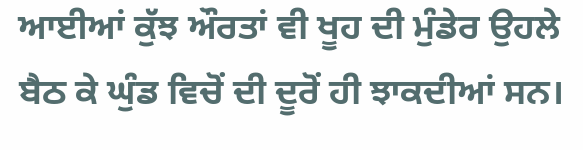ਆਈਆਂ ਕੁੱਝ ਔਰਤਾਂ ਵੀ ਖੂਹ ਦੀ ਮੁੰਡੇਰ ਉਹਲੇ ਬੈਠ ਕੇ ਘੁੰਡ ਵਿਚੋਂ ਦੀ ਦੂਰੋਂ ਹੀ ਝਾਕਦੀਆਂ ਸਨ।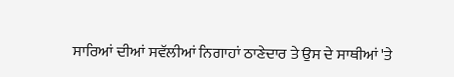ਸਾਰਿਆਂ ਦੀਆਂ ਸਵੱਲੀਆਂ ਨਿਗਾਹਾਂ ਠਾਣੇਦਾਰ ਤੇ ਉਸ ਦੇ ਸਾਥੀਆਂ 'ਤੇ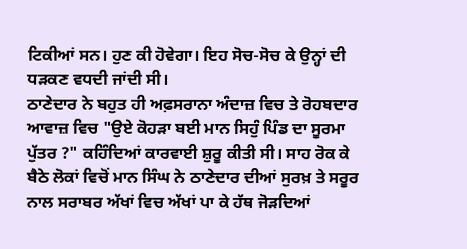ਟਿਕੀਆਂ ਸਨ। ਹੁਣ ਕੀ ਹੋਵੇਗਾ। ਇਹ ਸੋਚ-ਸੋਚ ਕੇ ਉਨ੍ਹਾਂ ਦੀ ਧੜਕਣ ਵਧਦੀ ਜਾਂਦੀ ਸੀ।
ਠਾਣੇਦਾਰ ਨੇ ਬਹੁਤ ਹੀ ਅਫ਼ਸਰਾਨਾ ਅੰਦਾਜ਼ ਵਿਚ ਤੇ ਰੋਹਬਦਾਰ ਆਵਾਜ਼ ਵਿਚ "ਉਏ ਕੋਹੜਾ ਬਈ ਮਾਨ ਸਿਹੁੰ ਪਿੰਡ ਦਾ ਸੂਰਮਾ ਪੁੱਤਰ ?" ਕਹਿੰਦਿਆਂ ਕਾਰਵਾਈ ਸ਼ੁਰੂ ਕੀਤੀ ਸੀ। ਸਾਹ ਰੋਕ ਕੇ ਬੈਠੇ ਲੋਕਾਂ ਵਿਚੋਂ ਮਾਨ ਸਿੰਘ ਨੇ ਠਾਣੇਦਾਰ ਦੀਆਂ ਸੁਰਖ਼ ਤੇ ਸਰੂਰ ਨਾਲ ਸਰਾਬਰ ਅੱਖਾਂ ਵਿਚ ਅੱਖਾਂ ਪਾ ਕੇ ਹੱਥ ਜੋੜਦਿਆਂ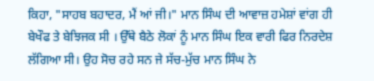ਕਿਹਾ, "ਸਾਹਬ ਬਹਾਦਰ, ਮੈਂ ਆਂ ਜੀ।" ਮਾਨ ਸਿੰਘ ਦੀ ਆਵਾਜ਼ ਹਮੇਸ਼ਾਂ ਵਾਂਗ ਹੀ ਬੇਖੌਫ ਤੇ ਬੇਝਿਜਕ ਸੀ । ਉੱਥੇ ਬੈਠੇ ਲੋਕਾਂ ਨੂੰ ਮਾਨ ਸਿੰਘ ਇਕ ਵਾਰੀ ਫਿਰ ਨਿਰਦੇਸ਼ ਲੱਗਿਆ ਸੀ। ਉਹ ਸੋਚ ਰਹੇ ਸਨ ਜੇ ਸੱਚ-ਮੁੱਚ ਮਾਨ ਸਿੰਘ ਨੇ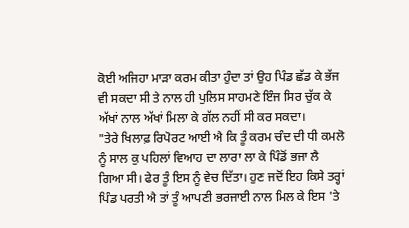ਕੋਈ ਅਜਿਹਾ ਮਾੜਾ ਕਰਮ ਕੀਤਾ ਹੁੰਦਾ ਤਾਂ ਉਹ ਪਿੰਡ ਛੱਡ ਕੇ ਭੱਜ ਵੀ ਸਕਦਾ ਸੀ ਤੇ ਨਾਲ ਹੀ ਪੁਲਿਸ ਸਾਹਮਣੇ ਇੰਜ ਸਿਰ ਚੁੱਕ ਕੇ ਅੱਖਾਂ ਨਾਲ ਅੱਖਾਂ ਮਿਲਾ ਕੇ ਗੱਲ ਨਹੀਂ ਸੀ ਕਰ ਸਕਦਾ।
"ਤੇਰੇ ਖਿਲਾਫ਼ ਰਿਪੋਰਟ ਆਈ ਐ ਕਿ ਤੂੰ ਕਰਮ ਚੰਦ ਦੀ ਧੀ ਕਮਲੋ ਨੂੰ ਸਾਲ ਕੁ ਪਹਿਲਾਂ ਵਿਆਹ ਦਾ ਲਾਰਾ ਲਾ ਕੇ ਪਿੰਡੋਂ ਭਜਾ ਲੈ ਗਿਆ ਸੀ। ਫੇਰ ਤੂੰ ਇਸ ਨੂੰ ਵੇਚ ਦਿੱਤਾ। ਹੁਣ ਜਦੋਂ ਇਹ ਕਿਸੇ ਤਰ੍ਹਾਂ ਪਿੰਡ ਪਰਤੀ ਐ ਤਾਂ ਤੂੰ ਆਪਣੀ ਭਰਜਾਈ ਨਾਲ ਮਿਲ ਕੇ ਇਸ 'ਤੇ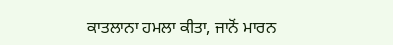ਕਾਤਲਾਨਾ ਹਮਲਾ ਕੀਤਾ, ਜਾਨੋਂ ਮਾਰਨ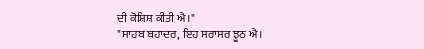ਦੀ ਕੋਸ਼ਿਸ਼ ਕੀਤੀ ਐ।"
"ਸਾਹਬ ਬਹਾਦਰ, ਇਹ ਸਰਾਸਰ ਝੂਠ ਐ।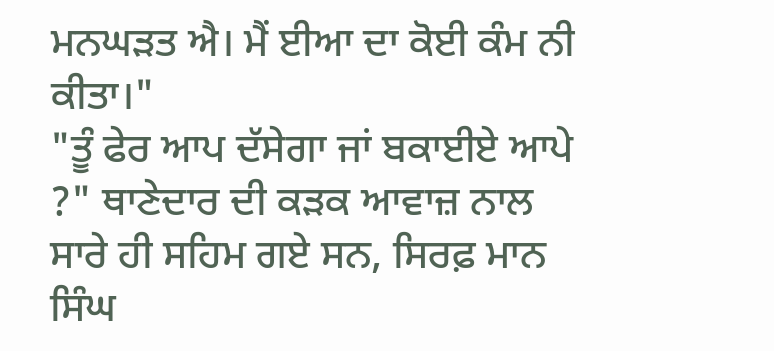ਮਨਘੜਤ ਐ। ਮੈਂ ਈਆ ਦਾ ਕੋਈ ਕੰਮ ਨੀ ਕੀਤਾ।"
"ਤੂੰ ਫੇਰ ਆਪ ਦੱਸੇਗਾ ਜਾਂ ਬਕਾਈਏ ਆਪੇ ?" ਥਾਣੇਦਾਰ ਦੀ ਕੜਕ ਆਵਾਜ਼ ਨਾਲ ਸਾਰੇ ਹੀ ਸਹਿਮ ਗਏ ਸਨ, ਸਿਰਫ਼ ਮਾਨ ਸਿੰਘ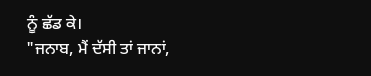ਨੂੰ ਛੱਡ ਕੇ।
"ਜਨਾਬ, ਮੈਂ ਦੱਸੀ ਤਾਂ ਜਾਨਾਂ,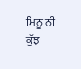ਮਿਨੂ ਨੀ ਕੁੱਝ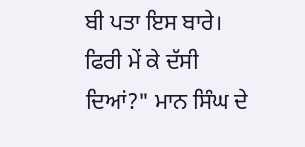ਬੀ ਪਤਾ ਇਸ ਬਾਰੇ। ਫਿਰੀ ਮੇਂ ਕੇ ਦੱਸੀ ਦਿਆਂ?" ਮਾਨ ਸਿੰਘ ਦੇ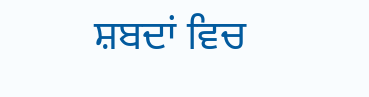ਸ਼ਬਦਾਂ ਵਿਚ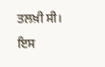ਤਲਖ਼ੀ ਸੀ। ਇਸ